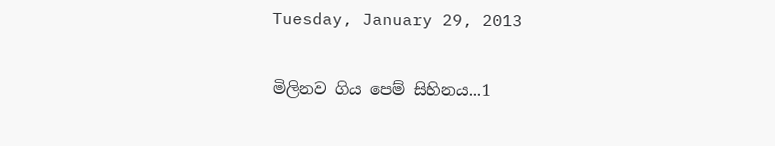Tuesday, January 29, 2013

මිලිනව ගිය පෙම් සිහිනය...1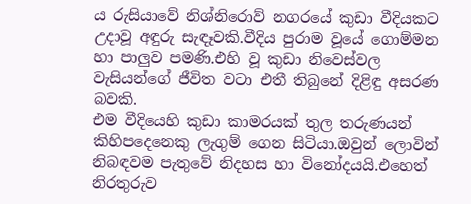ය රුසියාවේ නිශ්නිරොව් නගරයේ කුඩා වීදියකට උදාවූ අඳුරු සැඳෑවකි.වීදිය පුරාම වූයේ ගොම්මන හා පාලුව පමණි.එහි වූ කුඩා නිවෙස්වල වැසියන්ගේ ජීවිත වටා එතී තිබුනේ දිළිඳු අසරණ බවකි.
එම වීදියෙහි කුඩා කාමරයක් තුල තරුණයන් කිහිපදෙනෙකු ලැගුම් ගෙන සිටියා.ඔවුන් ලොවින් නිබඳවම පැතුවේ නිදහස හා විනෝදයයි.එහෙත් නිරතුරුව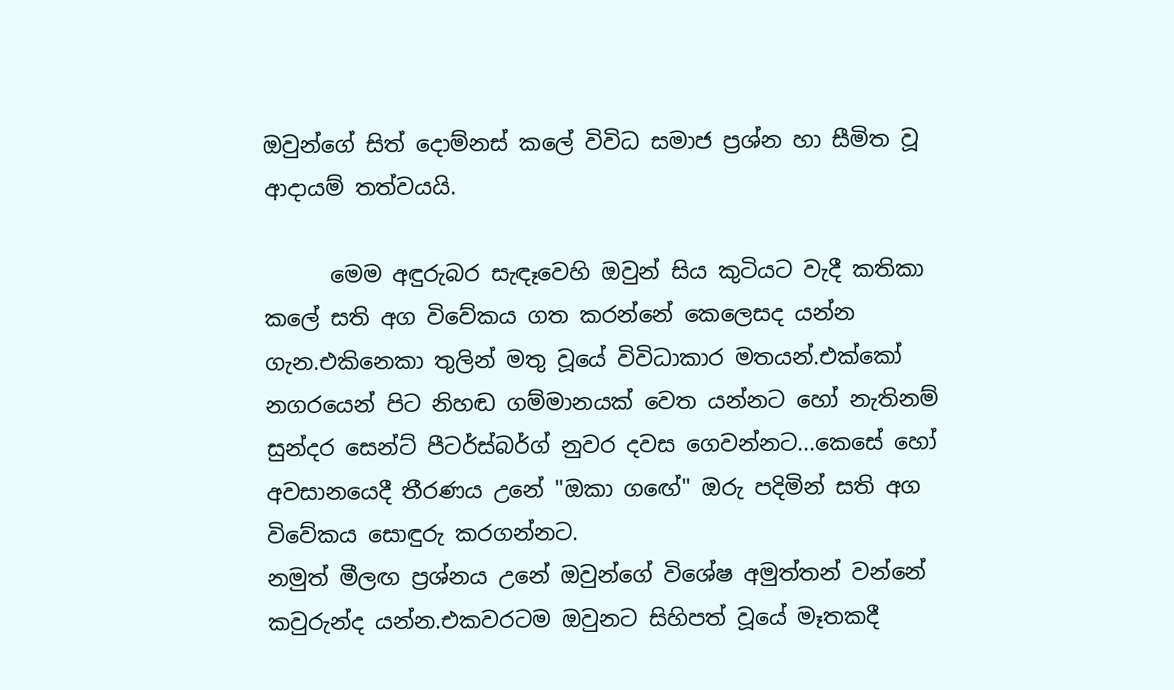ඔවුන්ගේ සිත් දොම්නස් කලේ විවිධ සමාජ ප්‍රශ්න හා සීමිත වූ ආදායම් තත්වයයි.

      මෙම අඳුරුබර සැඳෑවෙහි ඔවුන් සිය කුටියට වැදී කතිකා කලේ සති අග විවේකය ගත කරන්නේ කෙලෙසද යන්න ගැන.එකිනෙකා තුලින් මතු වූයේ විවිධාකාර මතයන්.එක්කෝ නගරයෙන් පිට නිහඬ ගම්මානයක් වෙත යන්නට හෝ නැතිනම් සුන්දර සෙන්ට් පීටර්ස්බර්ග් නුවර දවස ගෙවන්නට...කෙසේ හෝ අවසානයෙදී තීරණය උනේ "ඔකා ගඟේ" ඔරු පදිමින් සති අග විවේකය සොඳුරු කරගන්නට.
නමුත් මීලඟ ප්‍රශ්නය උනේ ඔවුන්ගේ විශේෂ අමුත්තන් වන්නේ කවුරුන්ද යන්න.එකවරටම ඔවුනට සිහිපත් වූයේ මෑතකදී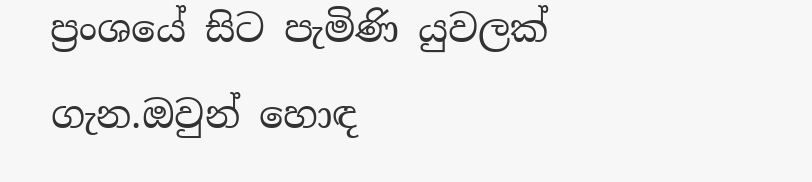ප්‍රංශයේ සිට පැමිණි යුවලක් ගැන.ඔවුන් හොඳ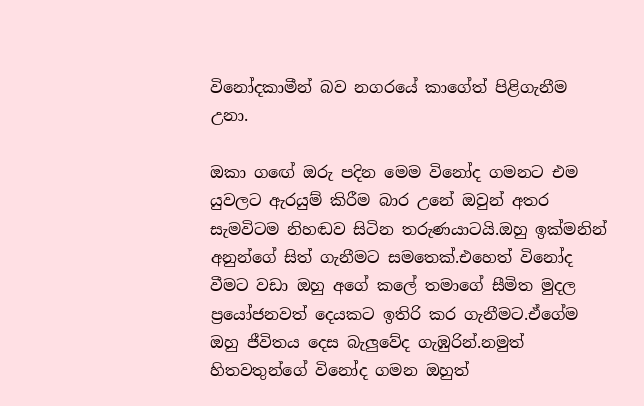විනෝදකාමීන් බව නගරයේ කාගේත් පිළිගැනීම උනා.

ඔකා ගඟේ ඔරු පදින මෙම විනෝද ගමනට එම යුවලට ඇරයුම් කිරීම බාර උනේ ඔවුන් අතර සැමවිටම නිහඬව සිටින තරුණයාටයි.ඔහු ඉක්මනින් අනුන්ගේ සිත් ගැනීමට සමතෙක්.එහෙත් විනෝද වීමට වඩා ඔහු අගේ කලේ තමාගේ සීමිත මුදල ප්‍රයෝජනවත් දෙයකට ඉතිරි කර ගැනීමට.ඒගේම ඔහු ජීවිතය දෙස බැලුවේද ගැඹුරින්.නමුත් හිතවතුන්ගේ විනෝද ගමන ඔහුත්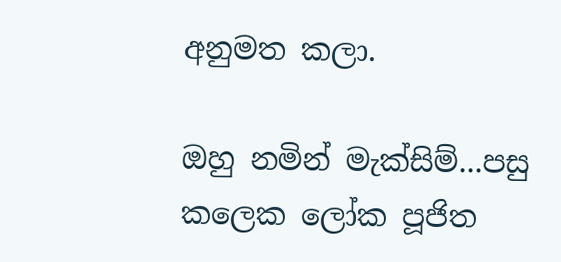අනුමත කලා.

ඔහු නමින් මැක්සිම්...පසු කලෙක ලෝක පූජිත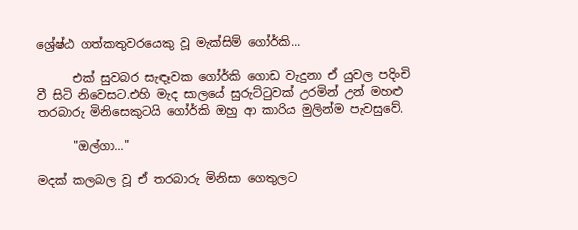ශ්‍රේෂ්ඨ ගත්කතුවරයෙකු වූ මැක්සිම් ගෝර්කි...

      එක් සුවබර සැඳෑවක ගෝර්කි ගොඩ වැදුනා ඒ යුවල පදිංචි වී සිටි නිවෙසට.එහි මැද සාලයේ සුරුට්ටුවක් උරමින් උන් මහළු තරබාරු මිනිසෙකුටයි ගෝර්කි ඔහු ආ කාරිය මුලින්ම පැවසුවේ.

      "ඔල්ගා..."

මදක් කලබල වූ ඒ තරබාරු මිනිසා ගෙතුලට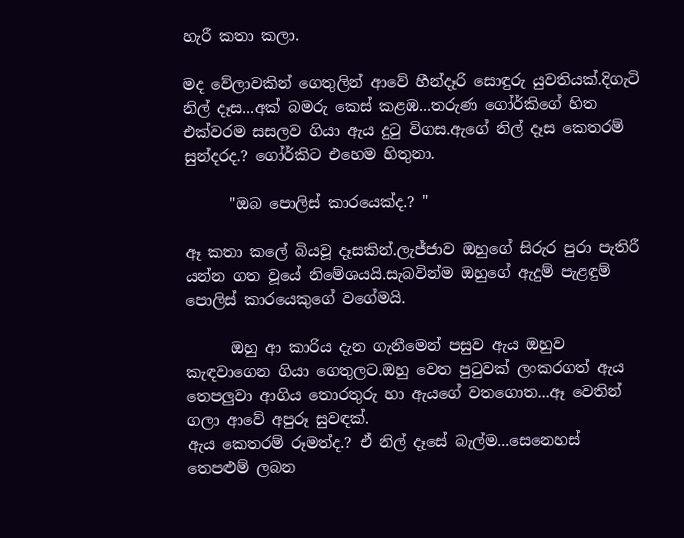හැරී කතා කලා.

මද වේලාවකින් ගෙතුලින් ආවේ හීන්දෑරි සොඳුරු යුවතියක්.දිගැටි නිල් දෑස...අක් බමරු කෙස් කළඹ...තරුණ ගෝර්කිගේ හිත එක්වරම සසලව ගියා ඇය දුටු විගස.ඇගේ නිල් දෑස කෙතරම් සුන්දරද.? ගෝර්කිට එහෙම හිතුනා.

      "ඔබ පොලිස් කාරයෙක්ද.? "

ඈ කතා කලේ බියවූ දෑසකින්.ලැජ්ජාව ඔහුගේ සිරුර පුරා පැතිරී යන්න ගත වූයේ නිමේශයයි.සැබවින්ම ඔහුගේ ඇදුම් පැළඳුම් පොලිස් කාරයෙකුගේ වගේමයි.

      ඔහු ආ කාරිය දැන ගැනීමෙන් පසුව ඇය ඔහුව කැඳවාගෙන ගියා ගෙතුලට.ඔහු වෙත පුටුවක් ලංකරගත් ඇය තෙපලුවා ආගිය තොරතුරු හා ඇයගේ වතගොත...ඈ වෙතින් ගලා ආවේ අපුරූ සුවඳක්.
ඇය කෙතරම් රූමත්ද.? ඒ නිල් දෑසේ බැල්ම...සෙනෙහස් තෙපළුම් ලබන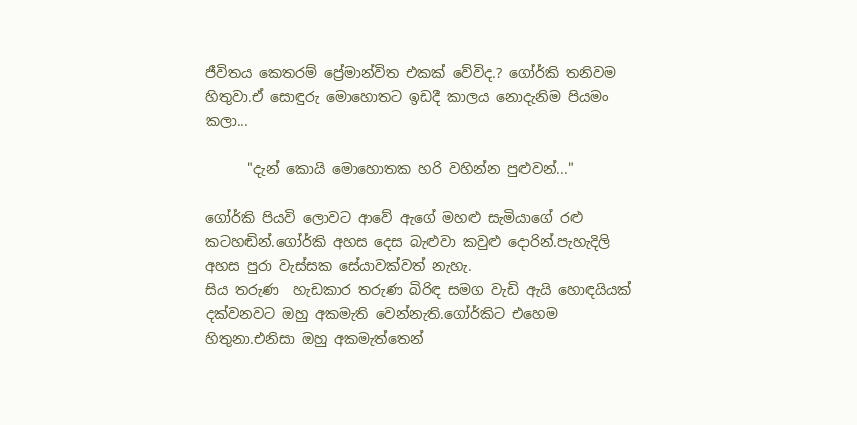ජීවිතය කෙතරම් ප්‍රේමාන්විත එකක් වේවිද.? ගෝර්කි තනිවම හිතුවා.ඒ සොඳුරු මොහොතට ඉඩදී කාලය නොදැනිම පියමං කලා...

      "දැන් කොයි මොහොතක හරි වහින්න පුළුවන්..."

ගෝර්කි පියවි ලොවට ආවේ ඇගේ මහළු සැමියාගේ රළු කටහඬින්.ගෝර්කි අහස දෙස බැළුවා කවුළු දොරින්.පැහැදිලි අහස පුරා වැස්සක සේයාවක්වත් නැහැ.
සිය තරුණ  හැඩකාර තරුණ බිරිඳ සමග වැඩි ඇයි හොඳයියක් දක්වනවට ඔහු අකමැති වෙන්නැති.ගෝර්කිට එහෙම හිතුනා.එනිසා ඔහු අකමැත්තෙන්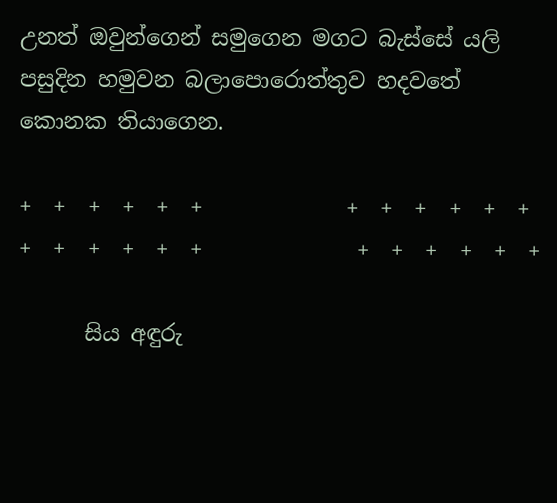උනත් ඔවුන්ගෙන් සමුගෙන මගට බැස්සේ යලි පසුදින හමුවන බලාපොරොත්තුව හදවතේ කොනක තියාගෙන.

+  +  +  +  +  +             +  +  +  +  +  +                         +  +  +  +  +  +              +  +  +  +  +  +

      සිය අඳුරු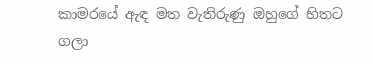කාමරයේ ඇඳ මත වැතිරුණු ඔහුගේ හිතට ගලා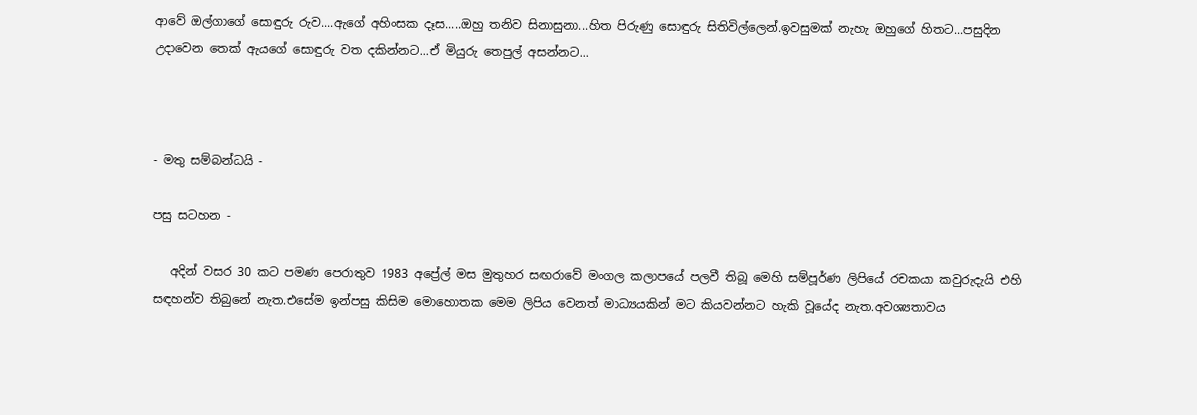ආවේ ඔල්ගාගේ සොඳුරු රුව....ඇගේ අහිංසක දෑස.....ඔහු තනිව සිනාසුනා...හිත පිරුණු සොඳුරු සිතිවිල්ලෙන්.ඉවසුමක් නැහැ ඔහුගේ හිතට...පසුදින උදාවෙන තෙක් ඇයගේ සොඳුරු වත දකින්නට...ඒ මියුරු තෙපුල් අසන්නට...



- මතු සම්බන්ධයි -

පසු සටහන -

   අදින් වසර 30 කට පමණ පෙරාතුව 1983 අප්‍රේල් මස මුතුහර සඟරාවේ මංගල කලාපයේ පලවී තිබූ මෙහි සම්පූර්ණ ලිපියේ රචකයා කවුරුදැයි එහි සඳහන්ව තිබුනේ නැත.එසේම ඉන්පසු කිසිම මොහොතක මෙම ලිපිය වෙනත් මාධ්‍යයකින් මට කියවන්නට හැකි වූයේද නැත.අවශ්‍යතාවය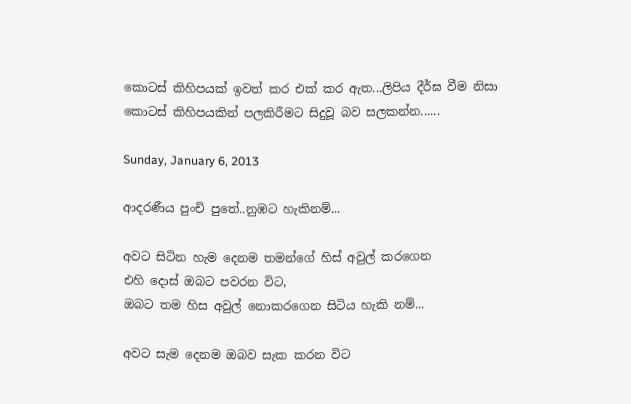කොටස් කිහිපයක් ඉවත් කර එක් කර ඇත...ලිපිය දීර්ඝ වීම නිසා කොටස් කිහිපයකින් පලකිරීමට සිදුවූ බව සලකන්න......

Sunday, January 6, 2013

ආදරණීය පුංචි පුතේ..නුඹට හැකිනම්...

අවට සිටින හැම දෙනම තමන්ගේ හිස් අවුල් කරගෙන
එහි දොස් ඔබට පවරන විට,
ඔබට තම හිස අවුල් නොකරගෙන සිටිය හැකි නම්...

අවට සැම දෙනම ඔබව සැක කරන විට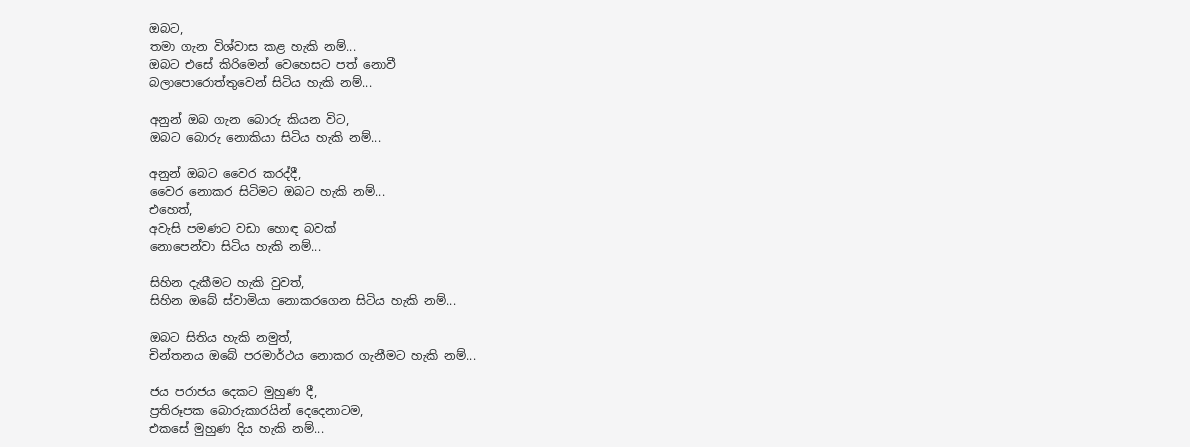ඔබට,
තමා ගැන විශ්වාස කළ හැකි නම්...
ඔබට එසේ කිරිමෙන් වෙහෙසට පත් නොවී
බලාපොරොත්තුවෙන් සිටිය හැකි නම්...

අනුන් ඔබ ගැන බොරු කියන විට,
ඔබට බොරු නොකියා සිටිය හැකි නම්...

අනුන් ඔබට වෛර කරද්දී,
වෛර නොකර සිටිමට ඔබට හැකි නම්...
එහෙත්,
අවැසි පමණට වඩා හොඳ බවක්
නොපෙන්වා සිටිය හැකි නම්...

සිහින දැකීමට හැකි වුවත්,
සිහින ඔබේ ස්වාමියා නොකරගෙන සිටිය හැකි නම්...

ඔබට සිතිය හැකි නමුත්,
චින්තනය ඔබේ පරමාර්ථය නොකර ගැනීමට හැකි නම්...

ජය පරාජය දෙකට මුහුණ දී,
ප්‍රතිරූපක බොරුකාරයින් දෙදෙනාටම,
එකසේ මුහුණ දිය හැකි නම්...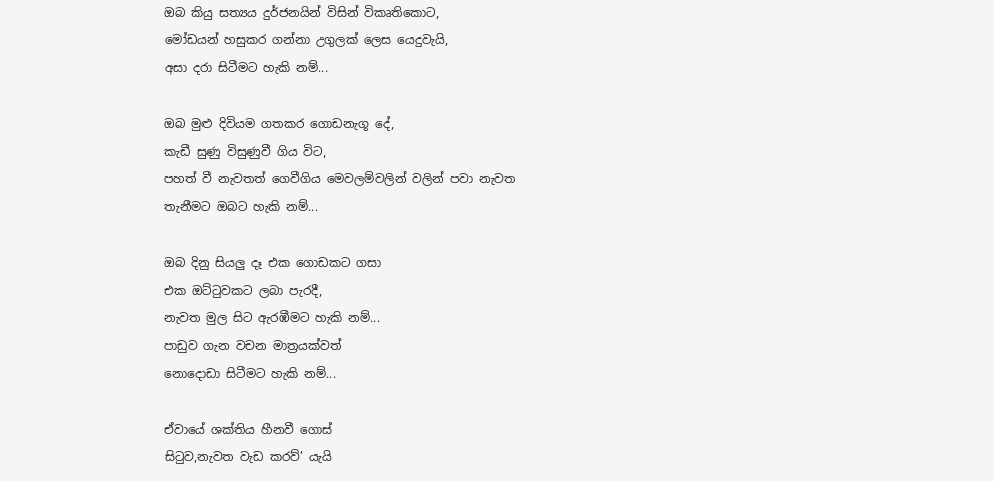ඔබ කියු සත්‍යය දුර්ජනයින් විසින් විකෘතිකොට,
මෝඩයන් හසුකර ගන්නා උගුලක් ලෙස යෙදුවැයි,
අසා දරා සිටීමට හැකි නම්...

ඔබ මුළු දිවියම ගතකර ගොඩනැගූ දේ,
කැඩී සුණු විසුණුවී ගිය විට,
පහත් වී නැවතත් ගෙවීගිය මෙවලම්වලින් වලින් පවා නැවත
තැනීමට ඔබට හැකි නම්...

ඔබ දිනු සියලු දෑ එක ගොඩකට ගසා
එක ඔට්ටුවකට ලබා පැරදී,
නැවත මුල සිට ඇරඹීමට හැකි නම්...
පාඩුව ගැන වචන මාත්‍රයක්වත්
නොදොඩා සිටීමට හැකි නම්...

ඒවායේ ශක්තිය හීනවී ගොස්
සිටුව,නැවත වැඩ කරව්’ යැයි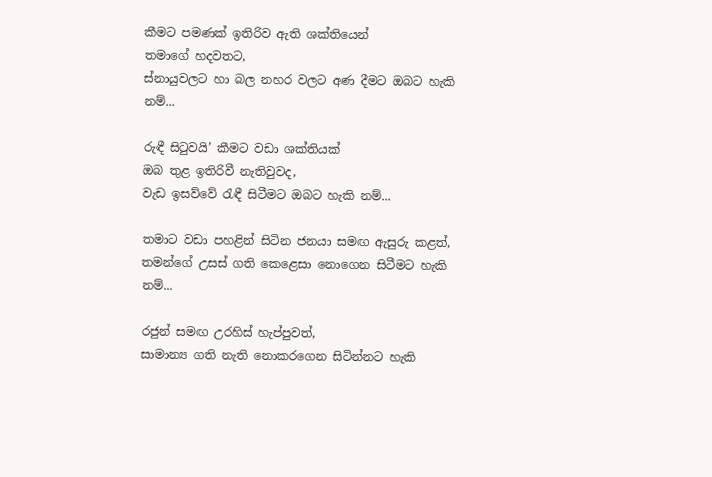කීමට පමණක් ඉතිරිව ඇති ශක්තියෙන්
තමාගේ හදවතට,
ස්නායුවලට හා බල නහර වලට අණ දීමට ඔබට හැකි නම්...

රුඳී සිටුවයි’ කීමට වඩා ශක්තියක්
ඔබ තුළ ඉතිරිවී නැතිවුවද,
වැඩ ඉසව්වේ රැඳී සිටීමට ඔබට හැකි නම්...

තමාට වඩා පහළින් සිටින ජනයා සමඟ ඇසුරු කළත්,
තමන්ගේ උසස් ගති කෙළෙසා නොගෙන සිටීමට හැකි නම්...

රජුන් සමඟ උරහිස් හැප්පුවත්,
සාමාන්‍ය ගති නැති නොකරගෙන සිටින්නට හැකි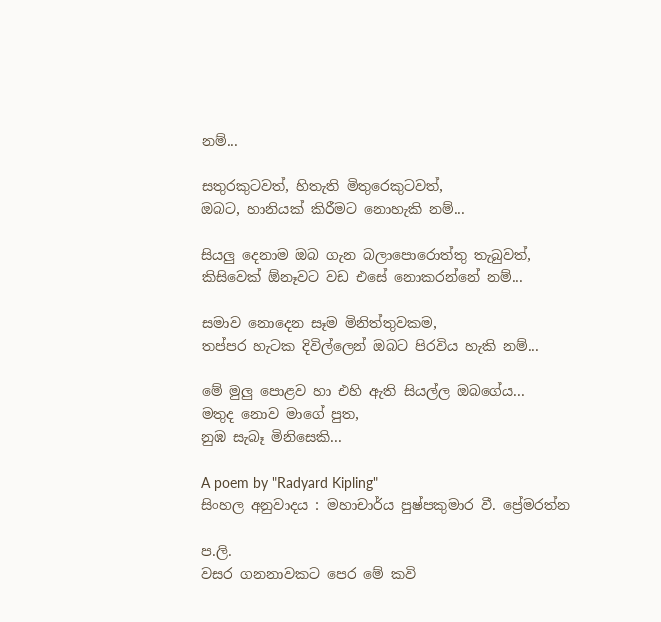නම්...

සතුරකුටවත්, හිතැති මිතුරෙකුටවත්,
ඔබට, හානියක් කිරීමට නොහැකි නම්...

සියලු දෙනාම ඔබ ගැන බලාපොරොත්තු තැබුවත්,
කිසිවෙක් ඕනෑවට වඩ එසේ නොකරන්නේ නම්...

සමාව නොදෙන සෑම මිනිත්තුවකම,
තප්පර හැටක දිවිල්ලෙන් ඔබට පිරවිය හැකි නම්...

මේ මුලු පොළව හා එහි ඇති සියල්ල ඔබගේය...
මතුද නොව මාගේ පුත,
නුඹ සැබෑ මිනිසෙකි...

A poem by "Radyard Kipling"
සිංහල අනුවාදය : මහාචාර්ය පුෂ්පකුමාර වී. ප්‍රේමරත්න

ප.ලි.
වසර ගනනාවකට පෙර මේ කවි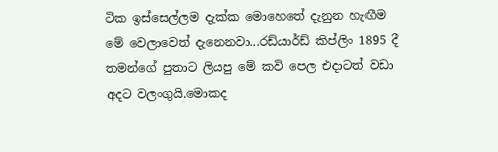ටික ඉස්සෙල්ලම දැක්ක මොහෙතේ දැනුන හැඟීම මේ වෙලාවෙත් දැනෙනවා...රඩ්යාර්ඩ් කිප්ලිං 1895 දී තමන්ගේ පුතාට ලියපු මේ කවි පෙල එදාටත් වඩා අදට වලංගුයි.මොකද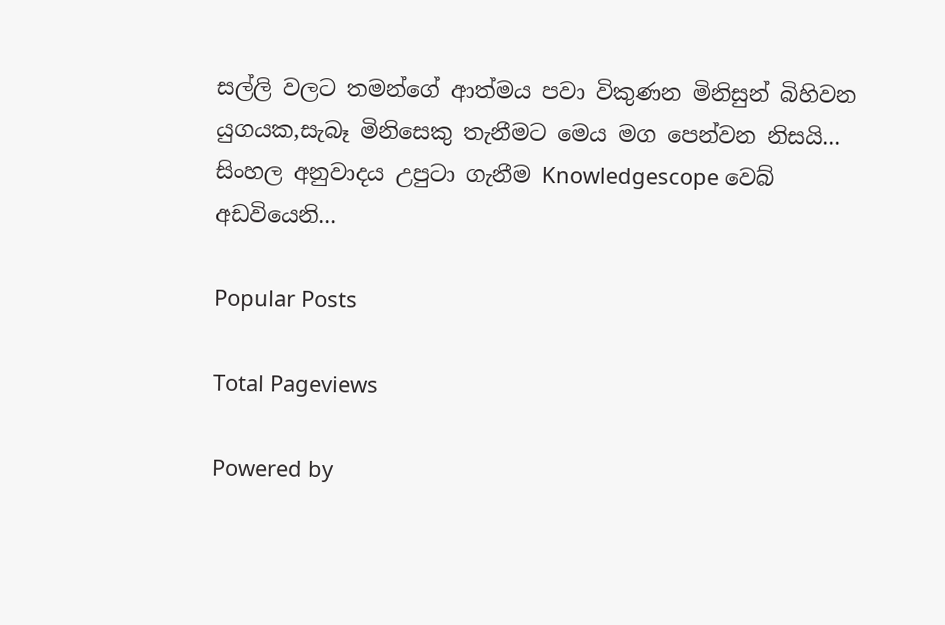සල්ලි වලට තමන්ගේ ආත්මය පවා විකුණන මිනිසුන් බිහිවන යුගයක,සැබෑ මිනිසෙකු තැනීමට මෙය මග පෙන්වන නිසයි...
සිංහල අනුවාදය උපුටා ගැනීම Knowledgescope වෙබ් අඩවියෙනි...

Popular Posts

Total Pageviews

Powered by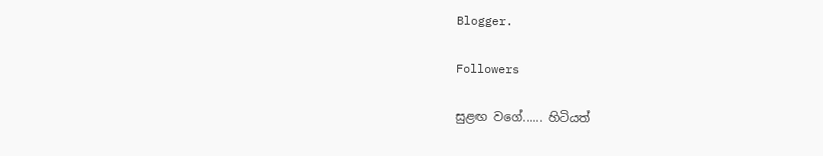Blogger.

Followers

සුළඟ වගේ...... හිටියත්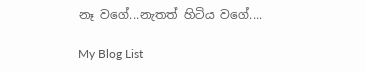නෑ වගේ...නැතත් හිටිය වගේ....

My Blog List